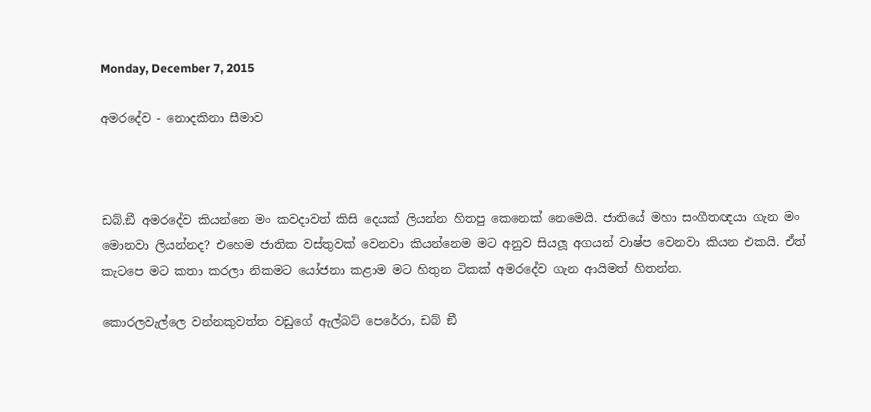Monday, December 7, 2015

අමරදේව - නොදකිනා සීමාව



ඩබ්.ඞී අමරදේව කියන්නෙ මං කවදාවත් කිසි දෙයක් ලියන්න හිතපු කෙනෙක් නෙමෙයි. ජාතියේ මහා සංගීතඥයා ගැන මං මොනවා ලියන්නද? එහෙම ජාතික වස්තුවක් වෙනවා කියන්නෙම මට අනුව සියලූ අගයන් වාෂ්ප වෙනවා කියන එකයි. ඒත් කැටපෙ මට කතා කරලා නිකමට යෝජනා කළාම මට හිතුන ටිකක් අමරදේව ගැන ආයිමත් හිතන්න.

කොරලවැල්ලෙ වන්නකුවත්ත වඩුගේ ඇල්බට් පෙරේරා, ඩබ් ඞී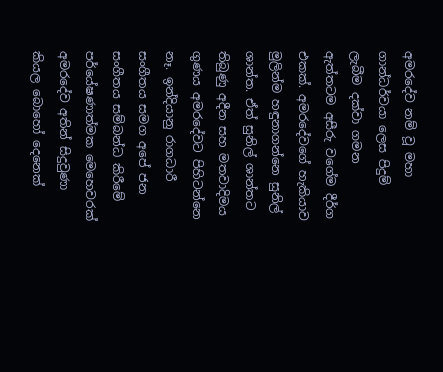අමරදේව නම් වූ මහා ගාන්ධර්වයා ලෙස පිදුම් ලැබීම දක්වා ගමන ඇත්තටම අසීරු වගේම දීර්ග එකක්. අමරදේවගේ හැකියාව මුලින්ම හඳුනාගන්නෙ සුනිල් ශාන්ත. ඒත් සුනිල් ශාන්තට තිබුණු අදීන සහ මතවාදිමය ගුණය අමරදේවට පිහිටන්නෙ නෑ. ඉන්දියානු රාගධාරී සංගීතය සමග අපේ ජන සංගීතය සම්බන්ධ කිරීමේ පර්යේෂණාත්මක මෙහෙවරක් අමරදේව අතින් සිදුවුණා කියල බොහෝ දෙනෙක්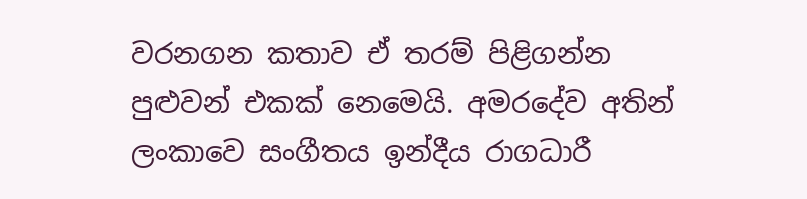වරනගන කතාව ඒ තරම් පිළිගන්න පුළුවන් එකක් නෙමෙයි. අමරදේව අතින් ලංකාවෙ සංගීතය ඉන්දීය රාගධාරී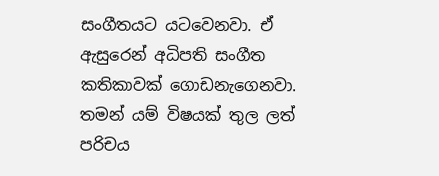සංගීතයට යටවෙනවා. ඒ ඇසුරෙන් අධිපති සංගීත කතිකාවක් ගොඩනැගෙනවා. තමන් යම් විෂයක් තුල ලත් පරිචය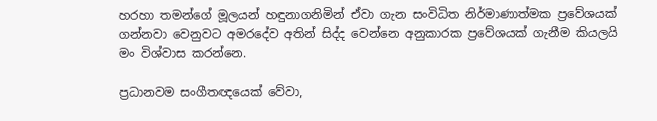හරහා තමන්ගේ මූලයන් හඳුනාගනිමින් ඒවා ගැන සංවිධිත නිර්මාණාත්මක ප්‍රවේශයක් ගන්නවා වෙනුවට අමරදේව අතින් සිද්ද වෙන්නෙ අනුකාරක ප්‍රවේශයක් ගැනීම කියලයි මං විශ්වාස කරන්නෙ.

ප්‍රධානවම සංගීතඥයෙක් වේවා,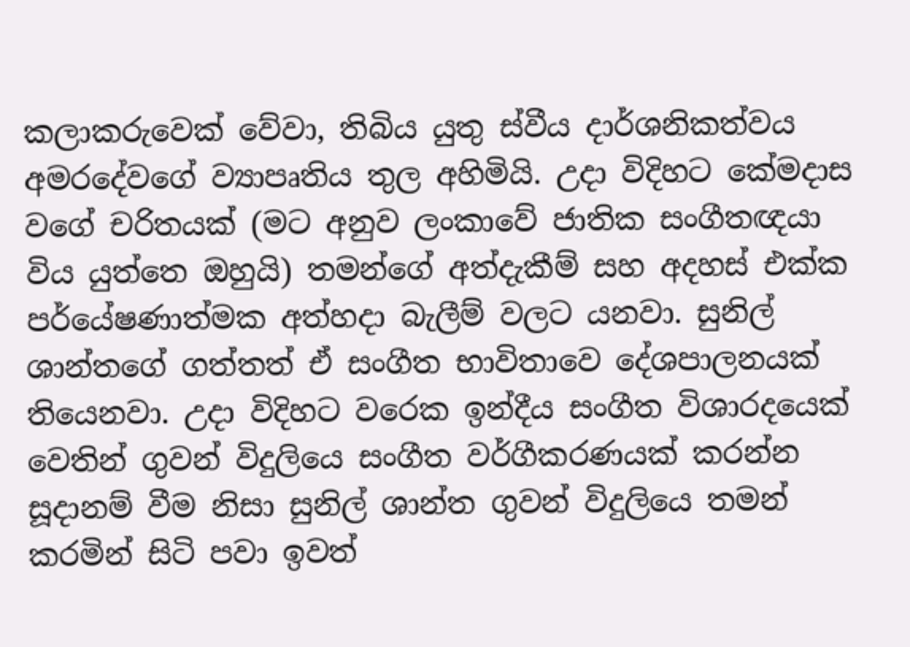කලාකරුවෙක් වේවා, තිබිය යුතු ස්වීය දාර්ශනිකත්වය අමරදේවගේ ව්‍යාපෘතිය තුල අහිමියි. උදා විදිහට කේමදාස වගේ චරිතයක් (මට අනුව ලංකාවේ ජාතික සංගීතඥයා විය යුත්තෙ ඔහුයි) තමන්ගේ අත්දැකීම් සහ අදහස් එක්ක පර්යේෂණාත්මක අත්හදා බැලීම් වලට යනවා. සුනිල් ශාන්තගේ ගත්තත් ඒ සංගීත භාවිතාවෙ දේශපාලනයක් තියෙනවා. උදා විදිහට වරෙක ඉන්දීය සංගීත විශාරදයෙක් වෙතින් ගුවන් විදුලියෙ සංගීත වර්ගීකරණයක් කරන්න සූදානම් වීම නිසා සුනිල් ශාන්ත ගුවන් විදුලියෙ තමන් කරමින් සිටි පවා ඉවත්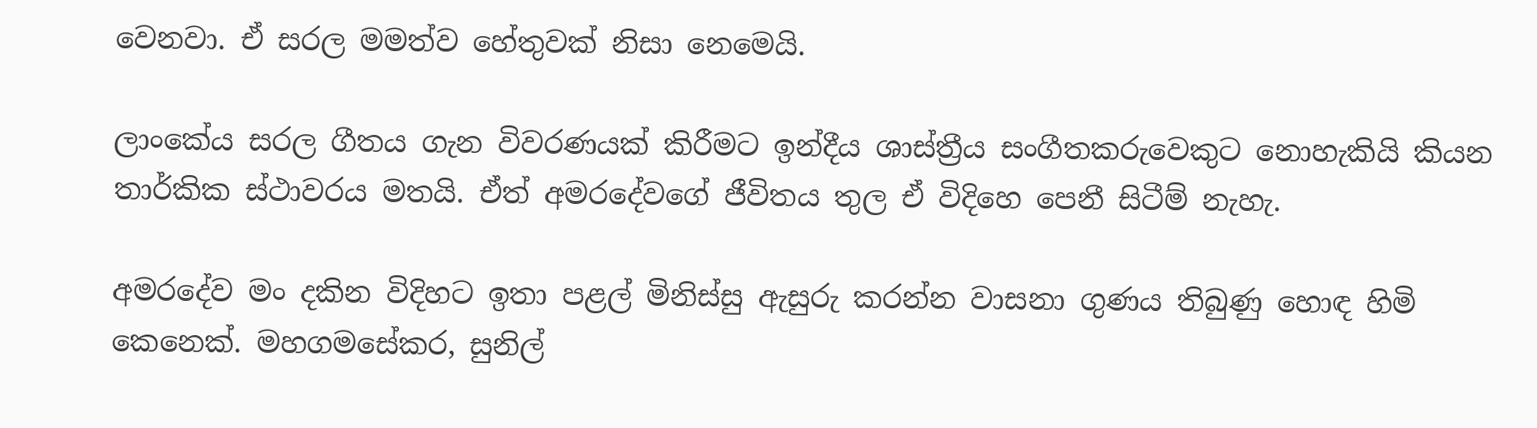වෙනවා. ඒ සරල මමත්ව හේතුවක් නිසා නෙමෙයි.

ලාංකේය සරල ගීතය ගැන විවරණයක් කිරීමට ඉන්දීය ශාස්ත්‍රීය සංගීතකරුවෙකුට නොහැකියි කියන තාර්කික ස්ථාවරය මතයි. ඒත් අමරදේවගේ ජීවිතය තුල ඒ විදිහෙ පෙනී සිටීම් නැහැ.

අමරදේව මං දකින විදිහට ඉතා පළල් මිනිස්සු ඇසුරු කරන්න වාසනා ගුණය තිබුණු හොඳ හිමි කෙනෙක්. මහගමසේකර, සුනිල්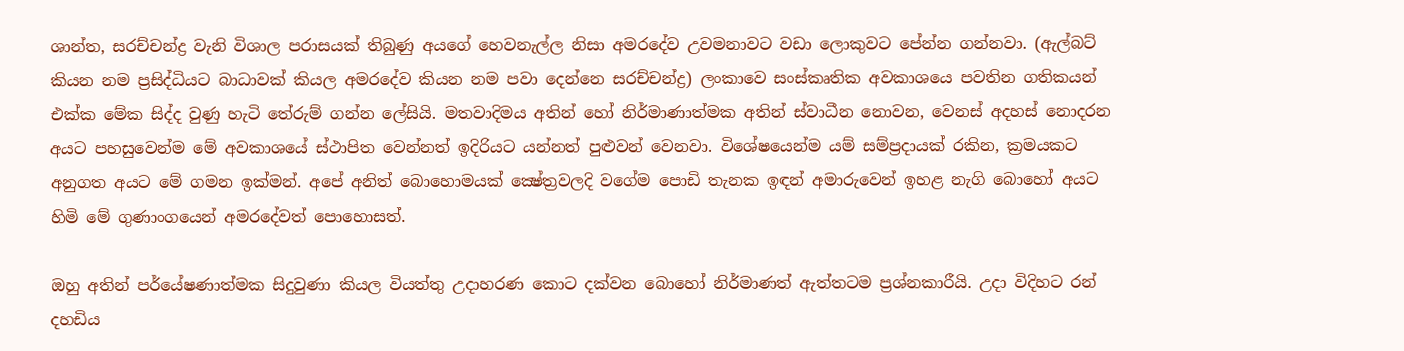ශාන්ත, සරච්චන්ද්‍ර වැනි විශාල පරාසයක් තිබුණු අයගේ හෙවනැල්ල නිසා අමරදේව උවමනාවට වඩා ලොකුවට පේන්න ගන්නවා. (ඇල්බට් කියන නම ප්‍රසිද්ධියට බාධාවක් කියල අමරදේව කියන නම පවා දෙන්නෙ සරච්චන්ද්‍ර) ලංකාවෙ සංස්කෘතික අවකාශයෙ පවතින ගතිකයන් එක්ක මේක සිද්ද වුණු හැටි තේරුම් ගන්න ලේසියි. මතවාදිමය අතින් හෝ නිර්මාණාත්මක අතින් ස්වාධීන නොවන, වෙනස් අදහස් නොදරන අයට පහසුවෙන්ම මේ අවකාශයේ ස්ථාපිත වෙන්නත් ඉදිරියට යන්නත් පුළුවන් වෙනවා. විශේෂයෙන්ම යම් සම්ප්‍රදායක් රකින, ක්‍රමයකට අනුගත අයට මේ ගමන ඉක්මන්. අපේ අනිත් බොහොමයක් ක්‍ෂේත්‍රවලදි වගේම පොඩි තැනක ඉඳන් අමාරුවෙන් ඉහළ නැගි බොහෝ අයට හිමි මේ ගුණාංගයෙන් අමරදේවත් පොහොසත්.

ඔහු අතින් පර්යේෂණාත්මක සිදුවුණා කියල වියත්තු උදාහරණ කොට දක්වන බොහෝ නිර්මාණත් ඇත්තටම ප්‍රශ්නකාරීයි. උදා විදිහට රන් දහඩිය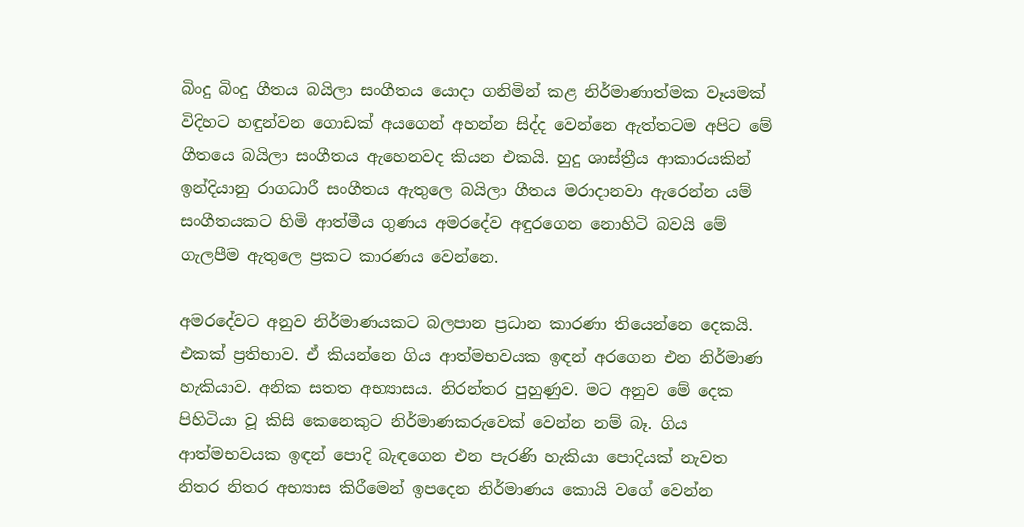බිංදු බිංදු ගීතය බයිලා සංගීතය යොදා ගනිමින් කළ නිර්මාණාත්මක වෑයමක් විදිහට හඳුන්වන ගොඩක් අයගෙන් අහන්න සිද්ද වෙන්නෙ ඇත්තටම අපිට මේ ගීතයෙ බයිලා සංගීතය ඇහෙනවද කියන එකයි. හුදු ශාස්ත්‍රීය ආකාරයකින් ඉන්දියානු රාගධාරී සංගීතය ඇතුලෙ බයිලා ගීතය මරාදානවා ඇරෙන්න යම් සංගීතයකට හිමි ආත්මීය ගුණය අමරදේව අඳුරගෙන නොහිටි බවයි මේ ගැලපීම ඇතුලෙ ප්‍රකට කාරණය වෙන්නෙ.

අමරදේවට අනුව නිර්මාණයකට බලපාන ප්‍රධාන කාරණා තියෙන්නෙ දෙකයි. එකක් ප්‍රතිභාව. ඒ කියන්නෙ ගිය ආත්මභවයක ඉඳන් අරගෙන එන නිර්මාණ හැකියාව. අනික සතත අභ්‍යාසය. නිරන්තර පුහුණුව. මට අනුව මේ දෙක පිහිටියා වූ කිසි කෙනෙකුට නිර්මාණකරුවෙක් වෙන්න නම් බෑ. ගිය ආත්මභවයක ඉඳන් පොදි බැඳගෙන එන පැරණි හැකියා පොදියක් නැවත නිතර නිතර අභ්‍යාස කිරීමෙන් ඉපදෙන නිර්මාණය කොයි වගේ වෙන්න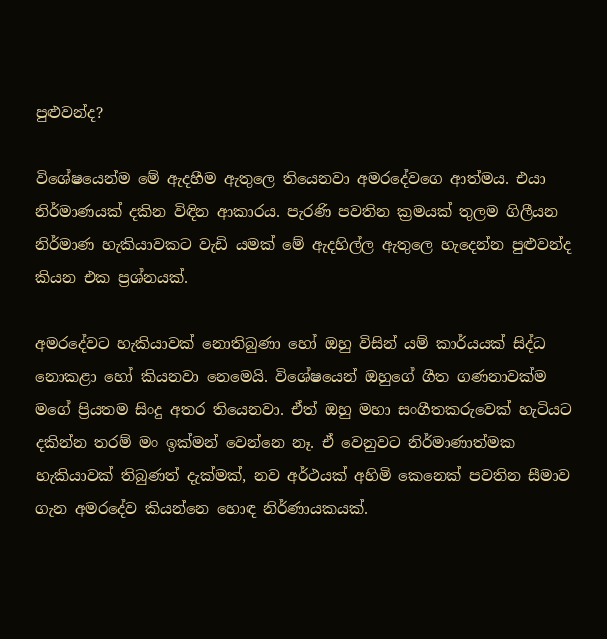පුළුවන්ද?

විශේෂයෙන්ම මේ ඇදහීම ඇතුලෙ තියෙනවා අමරදේවගෙ ආත්මය. එයා නිර්මාණයක් දකින විඳින ආකාරය. පැරණි පවතින ක්‍රමයක් තුලම ගිලීයන නිර්මාණ හැකියාවකට වැඩි යමක් මේ ඇදහිල්ල ඇතුලෙ හැදෙන්න පුළුවන්ද කියන එක ප්‍රශ්නයක්.

අමරදේවට හැකියාවක් නොතිබුණා හෝ ඔහු විසින් යම් කාර්යයක් සිද්ධ නොකළා හෝ කියනවා නෙමෙයි. විශේෂයෙන් ඔහුගේ ගීත ගණනාවක්ම මගේ ප්‍රියතම සිංදු අතර තියෙනවා. ඒත් ඔහු මහා සංගීතකරුවෙක් හැටියට දකින්න තරම් මං ඉක්මන් වෙන්නෙ නෑ. ඒ වෙනුවට නිර්මාණාත්මක හැකියාවක් තිබුණත් දැක්මක්, නව අර්ථයක් අහිමි කෙනෙක් පවතින සීමාව ගැන අමරදේව කියන්නෙ හොඳ නිර්ණායකයක්.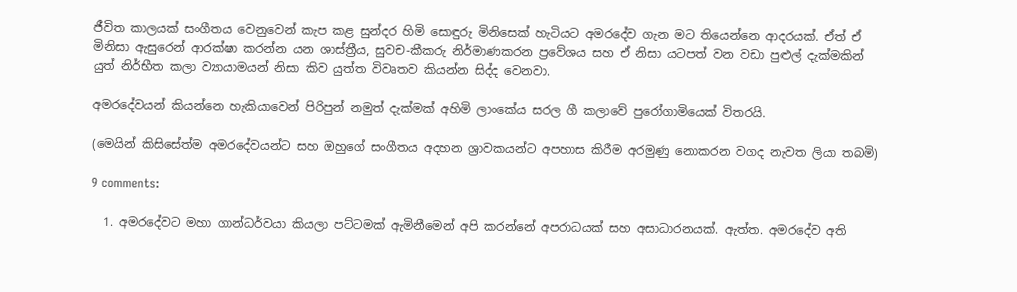ජීවිත කාලයක් සංගීතය වෙනුවෙන් කැප කළ සුන්දර හිමි සොඳුරු මිනිසෙක් හැටියට අමරදේව ගැන මට තියෙන්නෙ ආදරයක්. ඒත් ඒ මිනිසා ඇසුරෙන් ආරක්ෂා කරන්න යන ශාස්ත්‍රීය, සුවච-කීකරු නිර්මාණකරන ප්‍රවේශය සහ ඒ නිසා යටපත් වන වඩා පුළුල් දැක්මකින් යුත් නිර්භීත කලා ව්‍යායාමයන් නිසා කිව යුත්ත විවෘතව කියන්න සිද්ද වෙනවා.

අමරදේවයන් කියන්නෙ හැකියාවෙන් පිරිපුන් නමුත් දැක්මක් අහිමි ලාංකේය සරල ගී කලාවේ පුරෝගාමියෙක් විතරයි.

(මෙයින් කිසිසේත්ම අමරදේවයන්ට සහ ඔහුගේ සංගීතය අදහන ශ්‍රාවකයන්ට අපහාස කිරීම අරමුණු නොකරන වගද නැවත ලියා තබමි)

9 comments:

  1. අමරදේවට මහා ගාන්ධර්වයා කියලා පට්ටමක් ඇමිනීමෙන් අපි කරන්නේ අපරාධයක් සහ අසාධාරනයක්. ඇත්ත‍. අමරදේව අති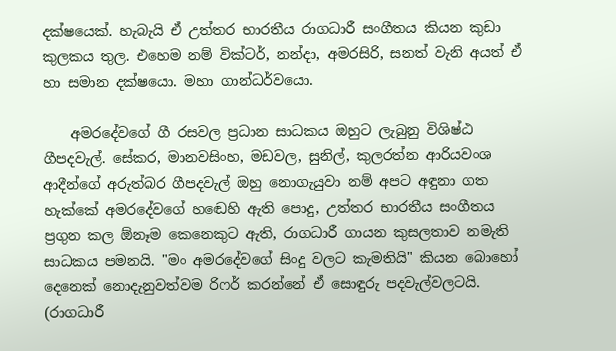දක්ෂයෙක්. හැබැයි ඒ උත්තර භාරතීය රාගධාරී සංගීතය කියන කුඩා කුලකය තුල. එහෙම නම් වික්ටර්, නන්දා, අමරසිරි, සනත් වැනි අයත් ඒ හා සමාන දක්ෂයො. මහා ගාන්ධර්වයො.

    අමරදේවගේ ගී රසවල ප්‍රධාන සාධකය ඔහුට ලැබුනු විශිෂ්ඨ ගීපදවැල්. සේකර, මානවසිංහ, මඩවල, සුනිල්, කුලරත්න ආරියවංශ ආදීන්ගේ අරුත්බර ගීපදවැල් ඔහු නොගැයුවා නම් අපට අඳුනා ගත හැක්කේ අමරදේවගේ හඬෙහි ඇති පොදු, උත්තර භාරතීය සංගීතය ප්‍රගුන කල ඕනෑම කෙනෙකුට ඇති, රාගධාරී ගායන කුසලතාව නමැති සාධකය පමනයි. "මං අමරදේවගේ සිංදු වලට කැමතියි" කියන බොහෝ දෙනෙක් නොදැනුවත්වම රිෆර් කරන්නේ ඒ සොඳුරු පදවැල්වලටයි. (රාගධාරී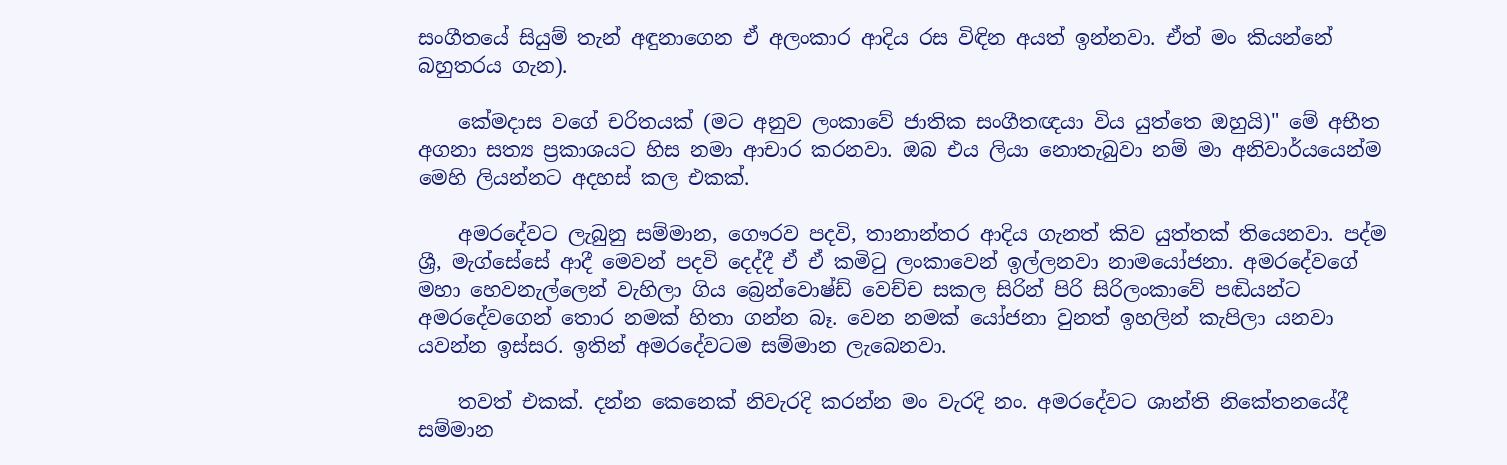සංගීතයේ සියුම් තැන් අඳුනාගෙන ඒ අලංකාර ආදිය රස විඳින අයත් ඉන්නවා. ඒත් මං කියන්නේ බහුතරය ගැන).

    කේමදාස වගේ චරිතයක් (මට අනුව ලංකාවේ ජාතික සංගීතඥයා විය යුත්තෙ ඔහුයි)" මේ අභීත අගනා සත්‍ය ප්‍රකාශයට හිස නමා ආචාර කරනවා. ඔබ එය ලියා නොතැබුවා නම් මා අනිවාර්යයෙන්ම මෙහි ලියන්නට අදහස් කල එකක්.

    අමරදේවට ලැබුනු සම්මාන, ගෞරව පදවි, තානාන්තර ආදිය ගැනත් කිව යුත්තක් තියෙනවා. පද්ම ශ්‍රී, මැග්සේසේ ආදී මෙවන් පදවි දෙද්දී ඒ ඒ කමිටු ලංකාවෙන් ඉල්ලනවා නාමයෝජනා. අමරදේවගේ මහා හෙවනැල්ලෙන් වැහිලා ගිය බ්‍රෙන්වොෂ්ඩ් වෙච්ච සකල සිරින් පිරි සිරිලංකාවේ පඬියන්ට අමරදේවගෙන් තොර නමක් හිතා ගන්න බෑ. වෙන නමක් යෝජනා වුනත් ඉහලින් කැපිලා යනවා යවන්න ඉස්සර. ඉතින් අමරදේවටම සම්මාන ලැබෙනවා.

    තවත් එකක්. දන්න කෙනෙක් නිවැරදි කරන්න මං වැරදි නං. අමරදේවට ශාන්ති නිකේතනයේදී සම්මාන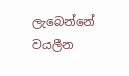ලැබෙන්නේ වයලීන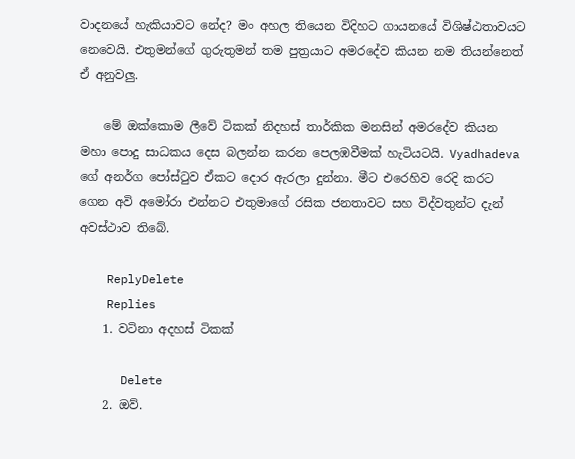වාදනයේ හැකියාවට නේද? මං අහල තියෙන විදිහට ගායනයේ විශිෂ්ඨතාවයට නෙවෙයි. එතුමන්ගේ ගුරුතුමන් තම පුත්‍රයාට අමරදේව කියන නම තියන්නෙත් ඒ අනුවලු.

    මේ ඔක්කොම ලීවේ ටිකක් නිදහස් තාර්කික මනසින් අමරදේව කියන මහා පොදු සාධකය දෙස බලන්න කරන පෙලඹවීමක් හැටියටයි. Vyadhadeva ගේ අනර්ග පෝස්ටුව ඒකට දොර ඇරලා දුන්නා. මීට එරෙහිව රෙදි කරට ගෙන අවි අමෝරා එන්නට එතුමාගේ රසික ජනතාවට සහ විද්වතුන්ට දැන් අවස්ථාව තිබේ.

    ReplyDelete
    Replies
    1. වටිනා අදහස් ටිකක්

      Delete
    2. ඔව්.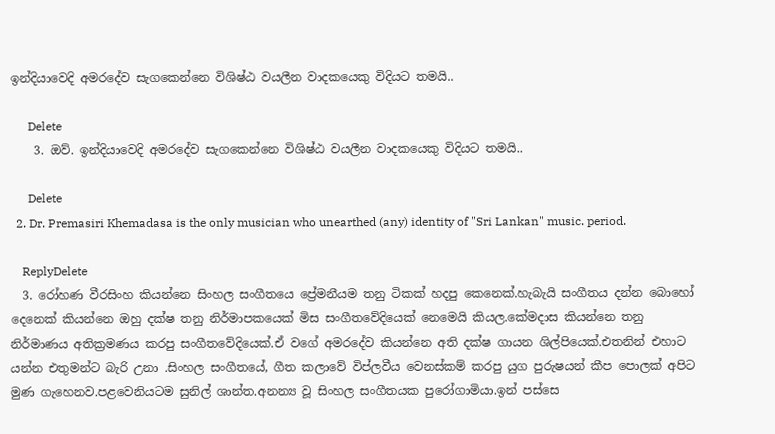ඉන්දියාවෙදි අමරදේව සැගකෙන්නෙ විශිෂ්ඨ වයලීන වාදකයෙකු විදියට තමයි..

      Delete
    3. ඔව්. ඉන්දියාවෙදි අමරදේව සැගකෙන්නෙ විශිෂ්ඨ වයලීන වාදකයෙකු විදියට තමයි..

      Delete
  2. Dr. Premasiri Khemadasa is the only musician who unearthed (any) identity of "Sri Lankan" music. period.

    ReplyDelete
  3. රෝහණ වීරසිංහ කියන්නෙ සිංහල සංගීතයෙ ප්‍රේමනීයම තනු ටිකක් හදපු කෙනෙක්.හැබැයි සංගීතය දන්න බොහෝ දෙනෙක් කියන්නෙ ඔහු දක්ෂ තනු නිර්මාපකයෙක් මිස සංගීතවේදියෙක් නෙමෙයි කියල.කේමදාස කියන්නෙ තනු නිර්මාණය අතික්‍රමණය කරපු සංගීතවේදියෙක්.ඒ වගේ අමරදේව කියන්නෙ අති දක්ෂ ගායන ශිල්පියෙක්.එතනින් එහාට යන්න එතුමන්ට බැරි උනා .සිංහල සංගීතයේ, ගීත කලාවේ විප්ලවීය වෙනස්කම් කරපු යුග පුරුෂයන් කීප පොලක් අපිට මුණ ගැහෙනව.පළවෙනියටම සුනිල් ශාන්ත.අනන්‍ය වූ සිංහල සංගීතයක පුරෝගාමියා.ඉන් පස්සෙ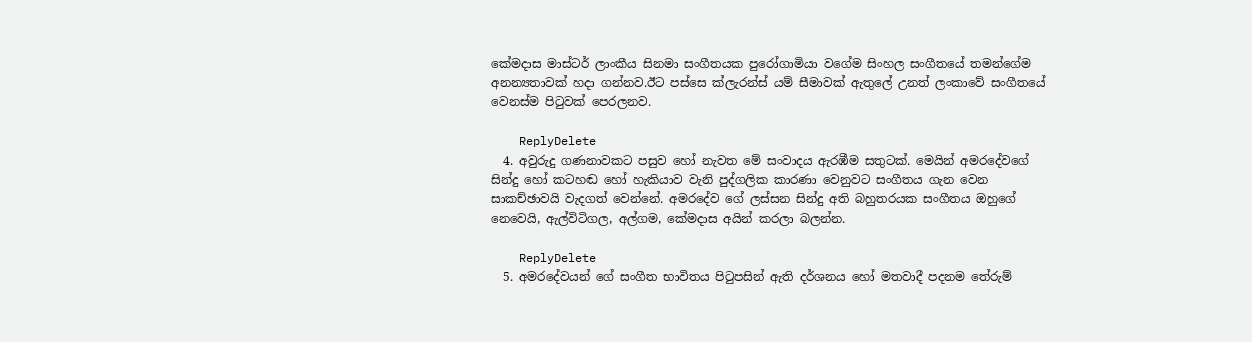කේමදාස මාස්ටර් ලාංකීය සිනමා සංගීතයක පුරෝගාමියා වගේම සිංහල සංගීතයේ තමන්ගේම අනන්‍යතාවක් හදා ගන්නව.ඊට පස්සෙ ක්ලැරන්ස් යම් සීමාවක් ඇතුලේ උනත් ලංකාවේ සංගීතයේ වෙනස්ම පිටුවක් පෙරලනව.

    ReplyDelete
  4. අවුරුදු ගණනාවකට පසුව හෝ නැවත මේ සංවාදය ඇරඹීම සතුටක්. මෙයින් අමරදේවගේ සින්දු හෝ කටහඬ හෝ හැකියාව වැනි පුද්ගලික කාරණා වෙනුවට සංගීතය ගැන වෙන සාකච්ඡාවයි වැදගත් වෙන්නේ. අමරදේව ගේ ලස්සන සින්දු අති බහුතරයක සංගීතය ඔහුගේ නෙවෙයි, ඇල්විටිගල, අල්ගම, කේමදාස අයින් කරලා බලන්න.

    ReplyDelete
  5. අමරදේවයන් ගේ සංගීත භාවිතය පිටුපසින් ඇති දර්ශනය හෝ මතවාදී පදනම තේරුම්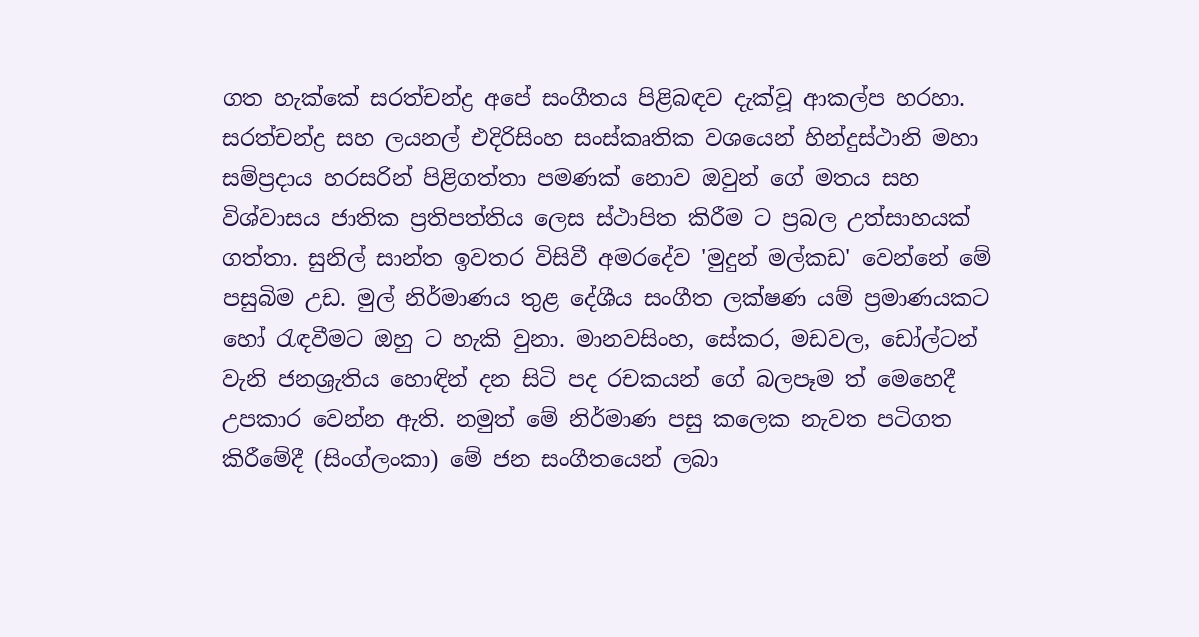ගත හැක්කේ සරත්චන්ද්‍ර අපේ සංගීතය පිළිබඳව දැක්වූ ආකල්ප හරහා. සරත්චන්ද්‍ර සහ ලයනල් එදිරිසිංහ සංස්කෘතික වශයෙන් හින්දුස්ථානි මහා සම්ප්‍රදාය හරසරින් පිළිගත්තා පමණක් නොව ඔවුන් ගේ මතය සහ විශ්වාසය ජාතික ප්‍රතිපත්තිය ලෙස ස්ථාපිත කිරීම ට ප්‍රබල උත්සාහයක් ගත්තා. සුනිල් සාන්ත ඉවතර විසිවී අමරදේව 'මුදුන් මල්කඩ' වෙන්නේ මේ පසුබිම උඩ. මුල් නිර්මාණය තුළ දේශීය සංගීත ලක්ෂණ යම් ප්‍රමාණයකට හෝ රැඳවීමට ඔහු ට හැකි වුනා. මානවසිංහ, සේකර, මඩවල, ඩෝල්ටන් වැනි ජනශ්‍රැතිය හොඳින් දන සිටි පද රචකයන් ගේ බලපෑම ත් මෙහෙදී උපකාර වෙන්න ඇති. නමුත් මේ නිර්මාණ පසු කලෙක නැවත පටිගත කිරීමේදී (සිංග්ලංකා) මේ ජන සංගීතයෙන් ලබා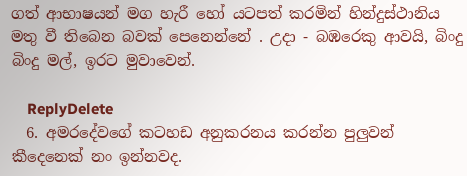ගත් ආභාෂයන් මග හැරී හෝ යටපත් කරමින් හින්දුස්ථානිය මතු වී තිබෙන බවක් පෙනෙන්නේ . උදා - බඹරෙකු ආවයි, බිංදු බිංදු මල්, ඉරට මුවාවෙන්.

    ReplyDelete
  6. අමරදේවගේ කටහඩ අනුකරනය කරන්න පුලුවන් කීදෙනෙක් නං ඉන්නවද.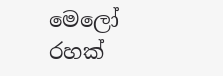මෙලෝ රහක්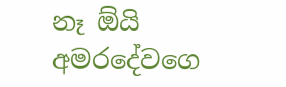නෑ ඕයි අමරදේවගෙ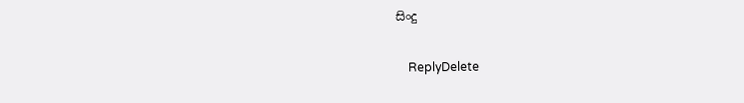සිංදු

    ReplyDelete